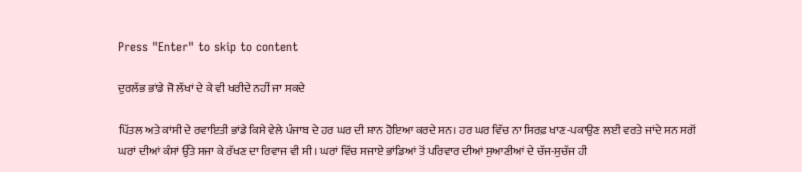Press "Enter" to skip to content

ਦੁਰਲੱਭ ਭਾਂਡੇ ਜੋ ਲੱਖਾਂ ਦੇ ਕੇ ਵੀ ਖਰੀਦੇ ਨਹੀਂ ਜਾ ਸਕਦੇ

ਪਿੱਤਲ ਅਤੇ ਕਾਂਸੀ ਦੇ ਰਵਾਇਤੀ ਭਾਂਡੇ ਕਿਸੇ ਵੇਲੇ ਪੰਜਾਬ ਦੇ ਹਰ ਘਰ ਦੀ ਸ਼ਾਨ ਹੋਇਆ ਕਰਦੇ ਸਨ। ਹਰ ਘਰ ਵਿੱਚ ਨਾ ਸਿਰਫ਼ ਖਾਣ-ਪਕਾਉਣ ਲਈ ਵਰਤੇ ਜਾਂਦੇ ਸਨ ਸਗੋਂ ਘਰਾਂ ਦੀਆਂ ਕੰਸਾਂ ਉੱਤੇ ਸਜਾ ਕੇ ਰੱਖਣ ਦਾ ਰਿਵਾਜ ਵੀ ਸੀ। ਘਰਾਂ ਵਿੱਚ ਸਜਾਏ ਭਾਂਡਿਆਂ ਤੋਂ ਪਰਿਵਾਰ ਦੀਆਂ ਸੁਆਣੀਆਂ ਦੇ ਚੱਜ-ਸੁਚੱਜ ਹੀ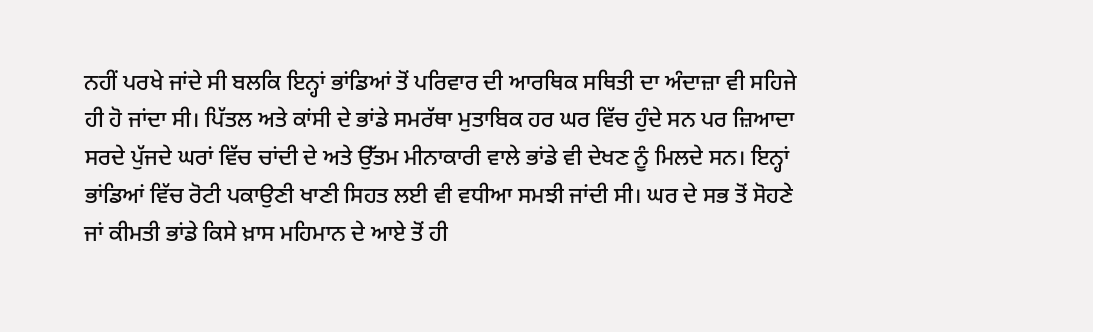ਨਹੀਂ ਪਰਖੇ ਜਾਂਦੇ ਸੀ ਬਲਕਿ ਇਨ੍ਹਾਂ ਭਾਂਡਿਆਂ ਤੋਂ ਪਰਿਵਾਰ ਦੀ ਆਰਥਿਕ ਸਥਿਤੀ ਦਾ ਅੰਦਾਜ਼ਾ ਵੀ ਸਹਿਜੇ ਹੀ ਹੋ ਜਾਂਦਾ ਸੀ। ਪਿੱਤਲ ਅਤੇ ਕਾਂਸੀ ਦੇ ਭਾਂਡੇ ਸਮਰੱਥਾ ਮੁਤਾਬਿਕ ਹਰ ਘਰ ਵਿੱਚ ਹੁੰਦੇ ਸਨ ਪਰ ਜ਼ਿਆਦਾ ਸਰਦੇ ਪੁੱਜਦੇ ਘਰਾਂ ਵਿੱਚ ਚਾਂਦੀ ਦੇ ਅਤੇ ਉੱਤਮ ਮੀਨਾਕਾਰੀ ਵਾਲੇ ਭਾਂਡੇ ਵੀ ਦੇਖਣ ਨੂੰ ਮਿਲਦੇ ਸਨ। ਇਨ੍ਹਾਂ ਭਾਂਡਿਆਂ ਵਿੱਚ ਰੋਟੀ ਪਕਾਉਣੀ ਖਾਣੀ ਸਿਹਤ ਲਈ ਵੀ ਵਧੀਆ ਸਮਝੀ ਜਾਂਦੀ ਸੀ। ਘਰ ਦੇ ਸਭ ਤੋਂ ਸੋਹਣੇ ਜਾਂ ਕੀਮਤੀ ਭਾਂਡੇ ਕਿਸੇ ਖ਼ਾਸ ਮਹਿਮਾਨ ਦੇ ਆਏ ਤੋਂ ਹੀ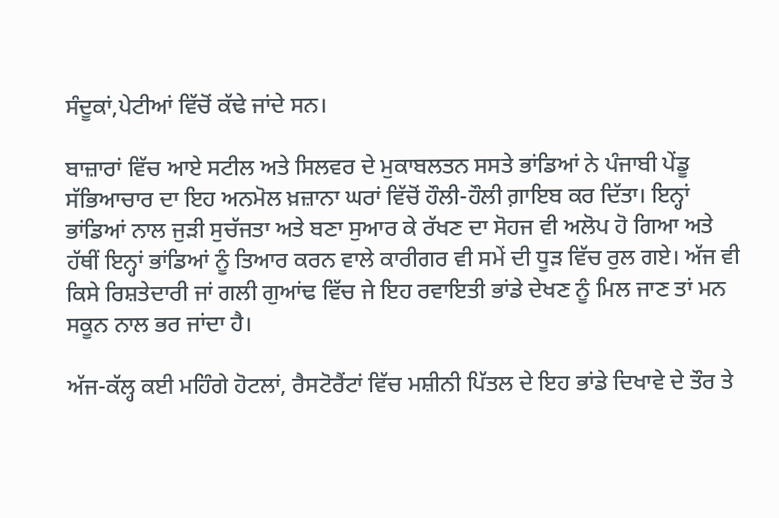ਸੰਦੂਕਾਂ,ਪੇਟੀਆਂ ਵਿੱਚੋਂ ਕੱਢੇ ਜਾਂਦੇ ਸਨ।

ਬਾਜ਼ਾਰਾਂ ਵਿੱਚ ਆਏ ਸਟੀਲ ਅਤੇ ਸਿਲਵਰ ਦੇ ਮੁਕਾਬਲਤਨ ਸਸਤੇ ਭਾਂਡਿਆਂ ਨੇ ਪੰਜਾਬੀ ਪੇਂਡੂ ਸੱਭਿਆਚਾਰ ਦਾ ਇਹ ਅਨਮੋਲ ਖ਼ਜ਼ਾਨਾ ਘਰਾਂ ਵਿੱਚੋਂ ਹੌਲੀ-ਹੌਲੀ ਗ਼ਾਇਬ ਕਰ ਦਿੱਤਾ। ਇਨ੍ਹਾਂ ਭਾਂਡਿਆਂ ਨਾਲ ਜੁੜੀ ਸੁਚੱਜਤਾ ਅਤੇ ਬਣਾ ਸੁਆਰ ਕੇ ਰੱਖਣ ਦਾ ਸੋਹਜ ਵੀ ਅਲੋਪ ਹੋ ਗਿਆ ਅਤੇ ਹੱਥੀਂ ਇਨ੍ਹਾਂ ਭਾਂਡਿਆਂ ਨੂੰ ਤਿਆਰ ਕਰਨ ਵਾਲੇ ਕਾਰੀਗਰ ਵੀ ਸਮੇਂ ਦੀ ਧੂੜ ਵਿੱਚ ਰੁਲ ਗਏ। ਅੱਜ ਵੀ ਕਿਸੇ ਰਿਸ਼ਤੇਦਾਰੀ ਜਾਂ ਗਲੀ ਗੁਆਂਢ ਵਿੱਚ ਜੇ ਇਹ ਰਵਾਇਤੀ ਭਾਂਡੇ ਦੇਖਣ ਨੂੰ ਮਿਲ ਜਾਣ ਤਾਂ ਮਨ ਸਕੂਨ ਨਾਲ ਭਰ ਜਾਂਦਾ ਹੈ।

ਅੱਜ-ਕੱਲ੍ਹ ਕਈ ਮਹਿੰਗੇ ਹੋਟਲਾਂ, ਰੈਸਟੋਰੈਂਟਾਂ ਵਿੱਚ ਮਸ਼ੀਨੀ ਪਿੱਤਲ ਦੇ ਇਹ ਭਾਂਡੇ ਦਿਖਾਵੇ ਦੇ ਤੌਰ ਤੇ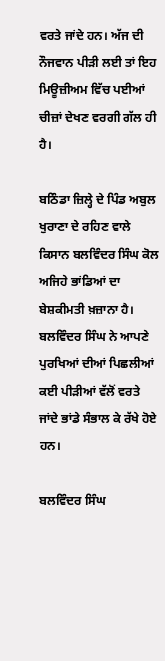ਵਰਤੇ ਜਾਂਦੇ ਹਨ। ਅੱਜ ਦੀ ਨੌਜਵਾਨ ਪੀੜੀ ਲਈ ਤਾਂ ਇਹ ਮਿਊਜ਼ੀਅਮ ਵਿੱਚ ਪਈਆਂ ਚੀਜ਼ਾਂ ਦੇਖਣ ਵਰਗੀ ਗੱਲ ਹੀ ਹੈ।

ਬਠਿੰਡਾ ਜ਼ਿਲ੍ਹੇ ਦੇ ਪਿੰਡ ਅਬੁਲ ਖੁਰਾਣਾ ਦੇ ਰਹਿਣ ਵਾਲੇ ਕਿਸਾਨ ਬਲਵਿੰਦਰ ਸਿੰਘ ਕੋਲ ਅਜਿਹੇ ਭਾਂਡਿਆਂ ਦਾ ਬੇਸ਼ਕੀਮਤੀ ਖ਼ਜ਼ਾਨਾ ਹੈ। ਬਲਵਿੰਦਰ ਸਿੰਘ ਨੇ ਆਪਣੇ ਪੁਰਖਿਆਂ ਦੀਆਂ ਪਿਛਲੀਆਂ ਕਈ ਪੀੜੀਆਂ ਵੱਲੋਂ ਵਰਤੇ ਜਾਂਦੇ ਭਾਂਡੇ ਸੰਭਾਲ ਕੇ ਰੱਖੇ ਹੋਏ ਹਨ।

ਬਲਵਿੰਦਰ ਸਿੰਘ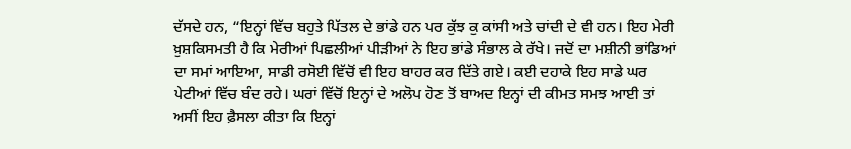ਦੱਸਦੇ ਹਨ, “ਇਨ੍ਹਾਂ ਵਿੱਚ ਬਹੁਤੇ ਪਿੱਤਲ ਦੇ ਭਾਂਡੇ ਹਨ ਪਰ ਕੁੱਝ ਕੁ ਕਾਂਸੀ ਅਤੇ ਚਾਂਦੀ ਦੇ ਵੀ ਹਨ। ਇਹ ਮੇਰੀ ਖ਼ੁਸ਼ਕਿਸਮਤੀ ਹੈ ਕਿ ਮੇਰੀਆਂ ਪਿਛਲੀਆਂ ਪੀੜੀਆਂ ਨੇ ਇਹ ਭਾਂਡੇ ਸੰਭਾਲ ਕੇ ਰੱਖੇ। ਜਦੋਂ ਦਾ ਮਸ਼ੀਨੀ ਭਾਂਡਿਆਂ ਦਾ ਸਮਾਂ ਆਇਆ, ਸਾਡੀ ਰਸੋਈ ਵਿੱਚੋਂ ਵੀ ਇਹ ਬਾਹਰ ਕਰ ਦਿੱਤੇ ਗਏ। ਕਈ ਦਹਾਕੇ ਇਹ ਸਾਡੇ ਘਰ ਪੇਟੀਆਂ ਵਿੱਚ ਬੰਦ ਰਹੇ। ਘਰਾਂ ਵਿੱਚੋਂ ਇਨ੍ਹਾਂ ਦੇ ਅਲੋਪ ਹੋਣ ਤੋਂ ਬਾਅਦ ਇਨ੍ਹਾਂ ਦੀ ਕੀਮਤ ਸਮਝ ਆਈ ਤਾਂ ਅਸੀਂ ਇਹ ਫ਼ੈਸਲਾ ਕੀਤਾ ਕਿ ਇਨ੍ਹਾਂ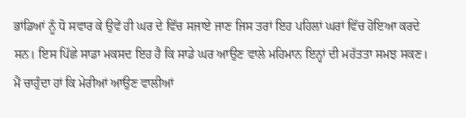ਭਾਂਡਿਆਂ ਨੂੰ ਧੋ ਸਵਾਰ ਕੇ ਉਵੇਂ ਹੀ ਘਰ ਦੇ ਵਿੱਚ ਸਜਾਏ ਜਾਣ ਜਿਸ ਤਰਾਂ ਇਹ ਪਹਿਲਾਂ ਘਰਾਂ ਵਿੱਚ ਹੋਇਆ ਕਰਦੇ ਸਨ। ਇਸ ਪਿੱਛੇ ਸਾਡਾ ਮਕਸਦ ਇਹ ਹੈ ਕਿ ਸਾਡੇ ਘਰ ਆਉਣ ਵਾਲੇ ਮਹਿਮਾਨ ਇਨ੍ਹਾਂ ਦੀ ਮਹੱਤਤਾ ਸਮਝ ਸਕਣ। ਮੈਂ ਚਾਹੁੰਦਾ ਹਾਂ ਕਿ ਮੇਰੀਆਂ ਆਉਣ ਵਾਲੀਆਂ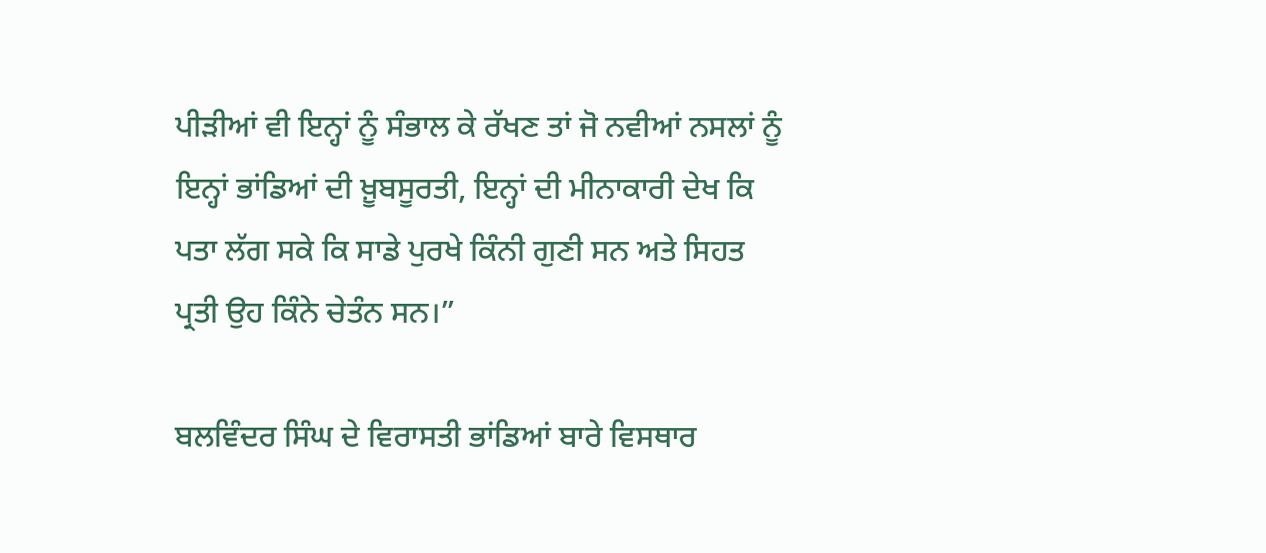ਪੀੜੀਆਂ ਵੀ ਇਨ੍ਹਾਂ ਨੂੰ ਸੰਭਾਲ ਕੇ ਰੱਖਣ ਤਾਂ ਜੋ ਨਵੀਆਂ ਨਸਲਾਂ ਨੂੰ ਇਨ੍ਹਾਂ ਭਾਂਡਿਆਂ ਦੀ ਖ਼ੂਬਸੂਰਤੀ, ਇਨ੍ਹਾਂ ਦੀ ਮੀਨਾਕਾਰੀ ਦੇਖ ਕਿ ਪਤਾ ਲੱਗ ਸਕੇ ਕਿ ਸਾਡੇ ਪੁਰਖੇ ਕਿੰਨੀ ਗੁਣੀ ਸਨ ਅਤੇ ਸਿਹਤ ਪ੍ਰਤੀ ਉਹ ਕਿੰਨੇ ਚੇਤੰਨ ਸਨ।”

ਬਲਵਿੰਦਰ ਸਿੰਘ ਦੇ ਵਿਰਾਸਤੀ ਭਾਂਡਿਆਂ ਬਾਰੇ ਵਿਸਥਾਰ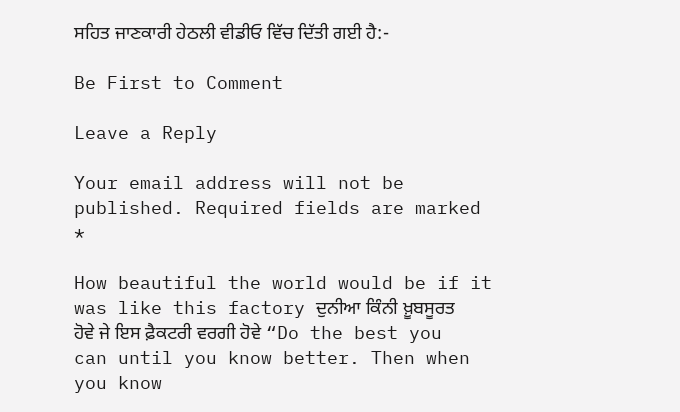ਸਹਿਤ ਜਾਣਕਾਰੀ ਹੇਠਲੀ ਵੀਡੀਓ ਵਿੱਚ ਦਿੱਤੀ ਗਈ ਹੈ:-

Be First to Comment

Leave a Reply

Your email address will not be published. Required fields are marked *

How beautiful the world would be if it was like this factory ਦੁਨੀਆ ਕਿੰਨੀ ਖ਼ੂਬਸੂਰਤ ਹੋਵੇ ਜੇ ਇਸ ਫ਼ੈਕਟਰੀ ਵਰਗੀ ਹੋਵੇ “Do the best you can until you know better. Then when you know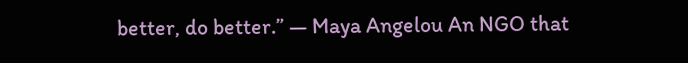better, do better.” — Maya Angelou An NGO that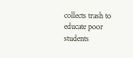collects trash to educate poor students